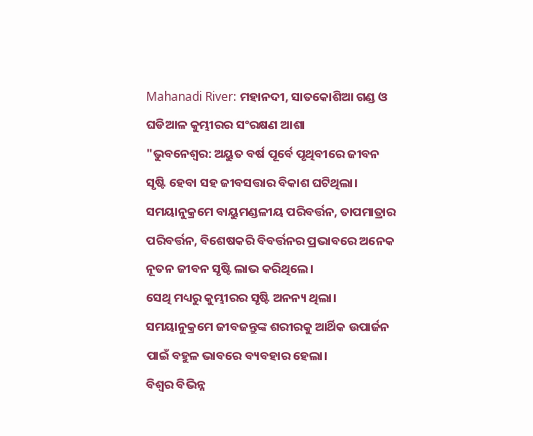Mahanadi River: ମହାନଦୀ, ସାତକୋଶିଆ ଗଣ୍ଡ ଓ ଘଡିଆଳ କୁମ୍ଭୀରର ସଂରକ୍ଷଣ ଆଶା
"ଭୁବନେଶ୍ବର: ଅୟୁତ ବର୍ଷ ପୂର୍ବେ ପୃଥିବୀରେ ଜୀବନ ସୃଷ୍ଟି ହେବା ସହ ଜୀବସତ୍ତାର ବିକାଶ ଘଟିଥିଲା।
ସମୟାନୁକ୍ରମେ ବାୟୁମଣ୍ଡଳୀୟ ପରିବର୍ତ୍ତନ, ତାପମାତ୍ରାର ପରିବର୍ତ୍ତନ, ବିଶେଷକରି ବିବର୍ତ୍ତନର ପ୍ରଭାବରେ ଅନେକ ନୂତନ ଜୀବନ ସୃଷ୍ଟି ଲାଭ କରିଥିଲେ।
ସେଥି ମଧ୍ୟରୁ କୁମ୍ଭୀରର ସୃଷ୍ଟି ଅନନ୍ୟ ଥିଲା।
ସମୟାନୁକ୍ରମେ ଜୀବଜନ୍ତୁଙ୍କ ଶରୀରକୁ ଆର୍ଥିକ ଉପାର୍ଜନ ପାଇଁ ବହୁଳ ଭାବରେ ବ୍ୟବହାର ହେଲା।
ବିଶ୍ବର ବିଭିନ୍ନ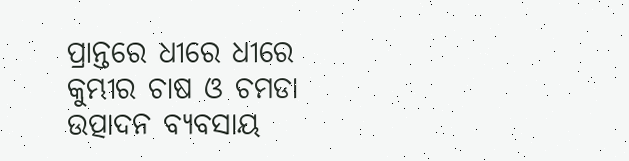ପ୍ରାନ୍ତରେ ଧୀରେ ଧୀରେ କୁମ୍ଭୀର ଚାଷ ଓ ଚମଡା ଉତ୍ପାଦନ ବ୍ୟବସାୟ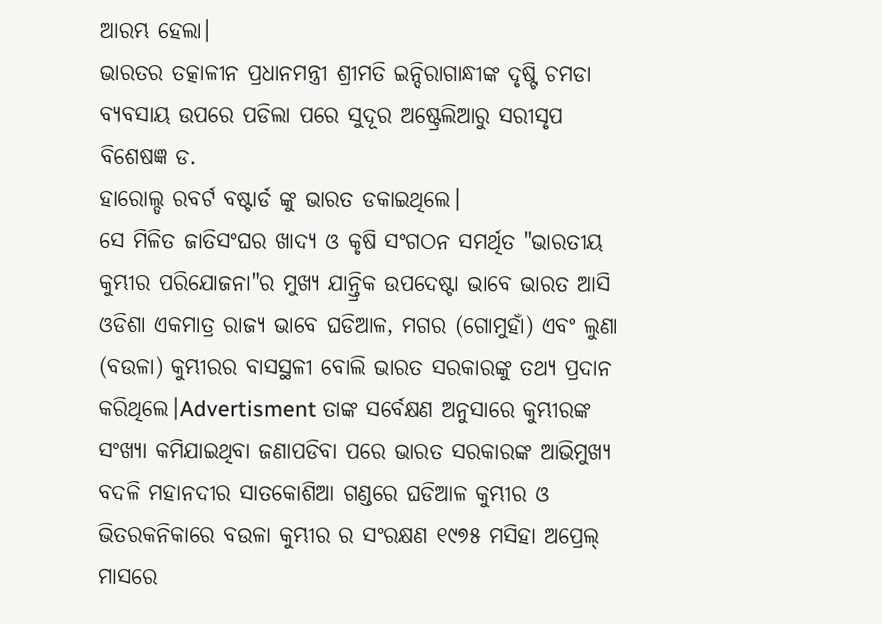ଆରମ୍ଭ ହେଲା।
ଭାରତର ତତ୍କାଳୀନ ପ୍ରଧାନମନ୍ତ୍ରୀ ଶ୍ରୀମତି ଇନ୍ଦିରାଗାନ୍ଧୀଙ୍କ ଦୃଷ୍ଟି ଚମଡା ବ୍ୟବସାୟ ଉପରେ ପଡିଲା ପରେ ସୁଦୂର ଅଷ୍ଟ୍ରେଲିଆରୁ ସରୀସୃପ ବିଶେଷଜ୍ଞ ଡ.
ହାରୋଲ୍ଡ ରବର୍ଟ ବଷ୍ଟାର୍ଡ ଙ୍କୁ ଭାରତ ଡକାଇଥିଲେ।
ସେ ମିଳିତ ଜାତିସଂଘର ଖାଦ୍ୟ ଓ କୃଷି ସଂଗଠନ ସମର୍ଥିତ "ଭାରତୀୟ କୁମ୍ଭୀର ପରିଯୋଜନା"ର ମୁଖ୍ୟ ଯାନ୍ତ୍ରିକ ଉପଦେଷ୍ଟା ଭାବେ ଭାରତ ଆସି ଓଡିଶା ଏକମାତ୍ର ରାଜ୍ୟ ଭାବେ ଘଡିଆଳ, ମଗର (ଗୋମୁହାଁ) ଏବଂ ଲୁଣା (ବଉଳା) କୁମ୍ଭୀରର ବାସସ୍ଥଳୀ ବୋଲି ଭାରତ ସରକାରଙ୍କୁ ତଥ୍ୟ ପ୍ରଦାନ କରିଥିଲେ।Advertisment ତାଙ୍କ ସର୍ବେକ୍ଷଣ ଅନୁସାରେ କୁମ୍ଭୀରଙ୍କ ସଂଖ୍ୟା କମିଯାଇଥିବା ଜଣାପଡିବା ପରେ ଭାରତ ସରକାରଙ୍କ ଆଭିମୁଖ୍ଯ ବଦଳି ମହାନଦୀର ସାତକୋଶିଆ ଗଣ୍ଡରେ ଘଡିଆଳ କୁମ୍ଭୀର ଓ ଭିତରକନିକାରେ ବଉଳା କୁମ୍ଭୀର ର ସଂରକ୍ଷଣ ୧୯୭୫ ମସିହା ଅପ୍ରେଲ୍ ମାସରେ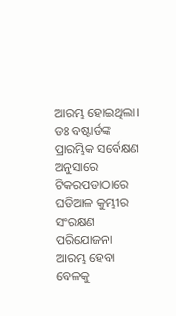ଆରମ୍ଭ ହୋଇଥିଲା।
ଡଃ ବଷ୍ଟାର୍ଡଙ୍କ ପ୍ରାରମ୍ଭିକ ସର୍ବେକ୍ଷଣ ଅନୁସାରେ ଟିକରପଡାଠାରେ ଘଡିଆଳ କୁମ୍ଭୀର ସଂରକ୍ଷଣ ପରିଯୋଜନା ଆରମ୍ଭ ହେବା ବେଳକୁ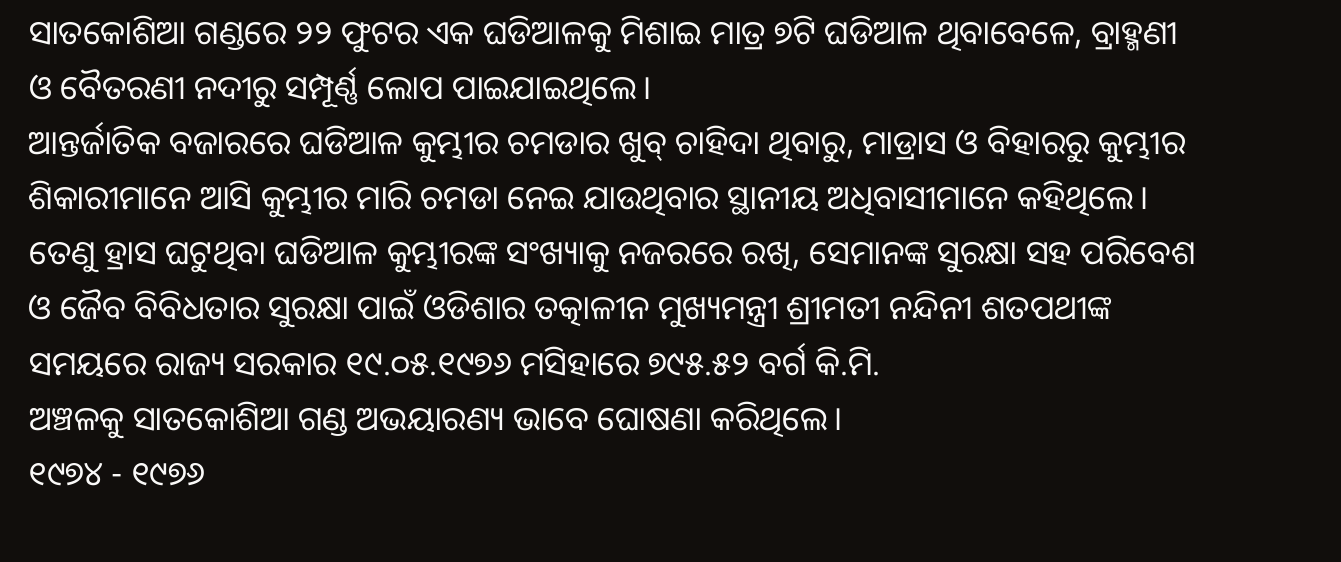ସାତକୋଶିଆ ଗଣ୍ଡରେ ୨୨ ଫୁଟର ଏକ ଘଡିଆଳକୁ ମିଶାଇ ମାତ୍ର ୭ଟି ଘଡିଆଳ ଥିବାବେଳେ, ବ୍ରାହ୍ମଣୀ ଓ ବୈତରଣୀ ନଦୀରୁ ସମ୍ପୂର୍ଣ୍ଣ ଲୋପ ପାଇଯାଇଥିଲେ।
ଆନ୍ତର୍ଜାତିକ ବଜାରରେ ଘଡିଆଳ କୁମ୍ଭୀର ଚମଡାର ଖୁବ୍ ଚାହିଦା ଥିବାରୁ, ମାଡ୍ରାସ ଓ ବିହାରରୁ କୁମ୍ଭୀର ଶିକାରୀମାନେ ଆସି କୁମ୍ଭୀର ମାରି ଚମଡା ନେଇ ଯାଉଥିବାର ସ୍ଥାନୀୟ ଅଧିବାସୀମାନେ କହିଥିଲେ।
ତେଣୁ ହ୍ରାସ ଘଟୁଥିବା ଘଡିଆଳ କୁମ୍ଭୀରଙ୍କ ସଂଖ୍ୟାକୁ ନଜରରେ ରଖି, ସେମାନଙ୍କ ସୁରକ୍ଷା ସହ ପରିବେଶ ଓ ଜୈବ ବିବିଧତାର ସୁରକ୍ଷା ପାଇଁ ଓଡିଶାର ତତ୍କାଳୀନ ମୁଖ୍ୟମନ୍ତ୍ରୀ ଶ୍ରୀମତୀ ନନ୍ଦିନୀ ଶତପଥୀଙ୍କ ସମୟରେ ରାଜ୍ୟ ସରକାର ୧୯.୦୫.୧୯୭୬ ମସିହାରେ ୭୯୫.୫୨ ବର୍ଗ କି.ମି.
ଅଞ୍ଚଳକୁ ସାତକୋଶିଆ ଗଣ୍ଡ ଅଭୟାରଣ୍ୟ ଭାବେ ଘୋଷଣା କରିଥିଲେ।
୧୯୭୪ - ୧୯୭୬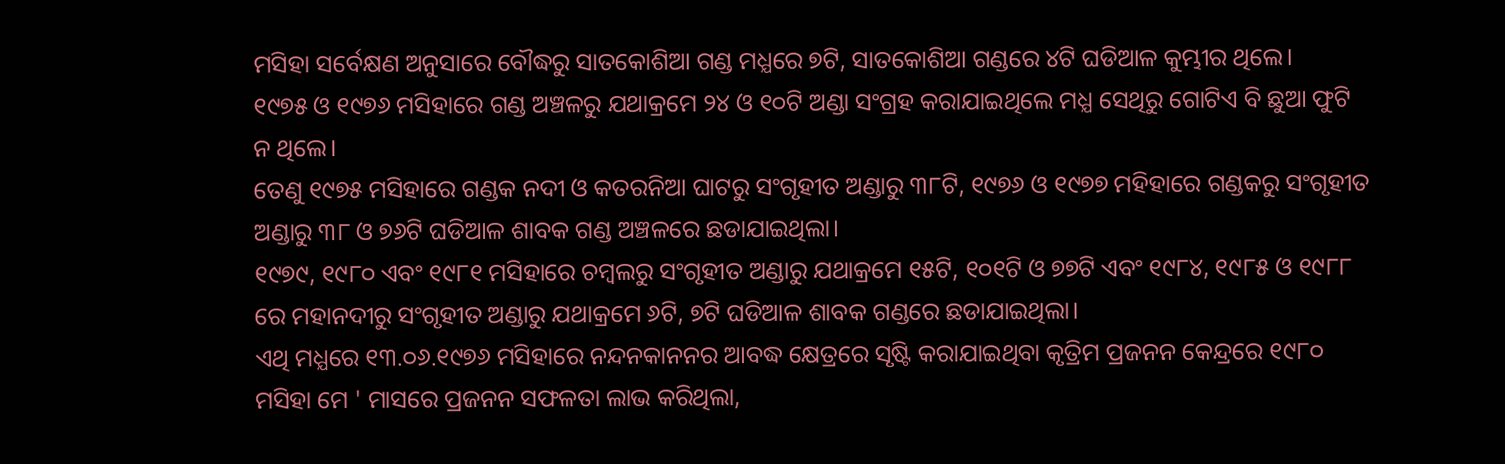ମସିହା ସର୍ବେକ୍ଷଣ ଅନୁସାରେ ବୌଦ୍ଧରୁ ସାତକୋଶିଆ ଗଣ୍ଡ ମଧ୍ଯରେ ୭ଟି, ସାତକୋଶିଆ ଗଣ୍ଡରେ ୪ଟି ଘଡିଆଳ କୁମ୍ଭୀର ଥିଲେ।
୧୯୭୫ ଓ ୧୯୭୬ ମସିହାରେ ଗଣ୍ଡ ଅଞ୍ଚଳରୁ ଯଥାକ୍ରମେ ୨୪ ଓ ୧୦ଟି ଅଣ୍ଡା ସଂଗ୍ରହ କରାଯାଇଥିଲେ ମଧ୍ଯ ସେଥିରୁ ଗୋଟିଏ ବି ଛୁଆ ଫୁଟି ନ ଥିଲେ।
ତେଣୁ ୧୯୭୫ ମସିହାରେ ଗଣ୍ଡକ ନଦୀ ଓ କତରନିଆ ଘାଟରୁ ସଂଗୃହୀତ ଅଣ୍ଡାରୁ ୩୮ଟି, ୧୯୭୬ ଓ ୧୯୭୭ ମହିହାରେ ଗଣ୍ଡକରୁ ସଂଗୃହୀତ ଅଣ୍ଡାରୁ ୩୮ ଓ ୭୬ଟି ଘଡିଆଳ ଶାବକ ଗଣ୍ଡ ଅଞ୍ଚଳରେ ଛଡାଯାଇଥିଲା।
୧୯୭୯, ୧୯୮୦ ଏବଂ ୧୯୮୧ ମସିହାରେ ଚମ୍ବଲରୁ ସଂଗୃହୀତ ଅଣ୍ଡାରୁ ଯଥାକ୍ରମେ ୧୫ଟି, ୧୦୧ଟି ଓ ୭୭ଟି ଏବଂ ୧୯୮୪, ୧୯୮୫ ଓ ୧୯୮୮ ରେ ମହାନଦୀରୁ ସଂଗୃହୀତ ଅଣ୍ଡାରୁ ଯଥାକ୍ରମେ ୬ଟି, ୭ଟି ଘଡିଆଳ ଶାବକ ଗଣ୍ଡରେ ଛଡାଯାଇଥିଲା।
ଏଥି ମଧ୍ଯରେ ୧୩.୦୬.୧୯୭୬ ମସିହାରେ ନନ୍ଦନକାନନର ଆବଦ୍ଧ କ୍ଷେତ୍ରରେ ସୃଷ୍ଟି କରାଯାଇଥିବା କୃତ୍ରିମ ପ୍ରଜନନ କେନ୍ଦ୍ରରେ ୧୯୮୦ ମସିହା ମେ ' ମାସରେ ପ୍ରଜନନ ସଫଳତା ଲାଭ କରିଥିଲା,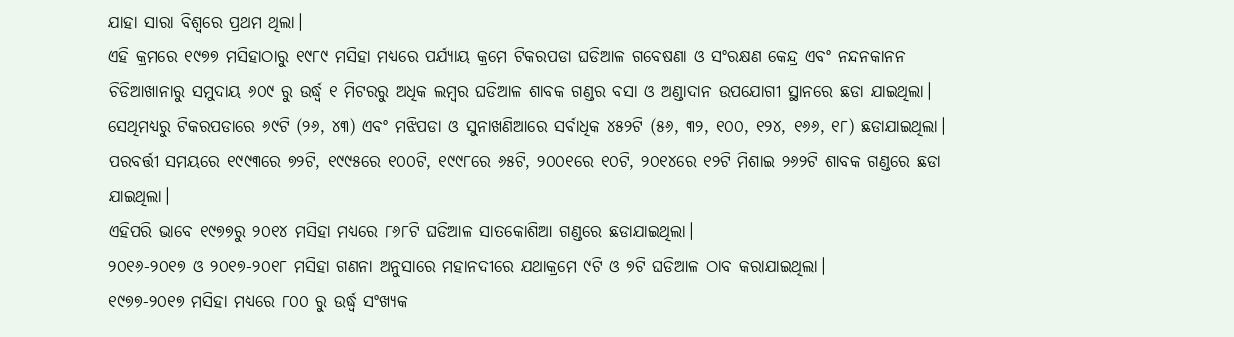ଯାହା ସାରା ବିଶ୍ବରେ ପ୍ରଥମ ଥିଲା।
ଏହି କ୍ରମରେ ୧୯୭୭ ମସିହାଠାରୁ ୧୯୮୯ ମସିହା ମଧ୍ଯରେ ପର୍ଯ୍ୟାୟ କ୍ରମେ ଟିକରପଡା ଘଡିଆଳ ଗବେଷଣା ଓ ସଂରକ୍ଷଣ କେନ୍ଦ୍ର ଏବଂ ନନ୍ଦନକାନନ ଚିଡିଆଖାନାରୁ ସମୁଦାୟ ୬୦୯ ରୁ ଉର୍ଦ୍ଧ୍ବ ୧ ମିଟରରୁ ଅଧିକ ଲମ୍ବର ଘଡିଆଳ ଶାବକ ଗଣ୍ଡର ବସା ଓ ଅଣ୍ଡାଦାନ ଉପଯୋଗୀ ସ୍ଥାନରେ ଛଡା ଯାଇଥିଲା।
ସେଥିମଧ୍ୟରୁ ଟିକରପଡାରେ ୬୯ଟି (୨୬, ୪୩) ଏବଂ ମଝିପଡା ଓ ସୁନାଖଣିଆରେ ସର୍ବାଧିକ ୪୫୨ଟି (୫୬, ୩୨, ୧୦୦, ୧୨୪, ୧୬୬, ୧୮) ଛଡାଯାଇଥିଲା।
ପରବର୍ତ୍ତୀ ସମୟରେ ୧୯୯୩ରେ ୭୨ଟି, ୧୯୯୫ରେ ୧୦୦ଟି, ୧୯୯୮ରେ ୬୫ଟି, ୨୦୦୧ରେ ୧୦ଟି, ୨୦୧୪ରେ ୧୨ଟି ମିଶାଇ ୨୬୨ଟି ଶାବକ ଗଣ୍ଡରେ ଛଡା ଯାଇଥିଲା।
ଏହିପରି ଭାବେ ୧୯୭୭ରୁ ୨୦୧୪ ମସିହା ମଧ୍ୟରେ ୮୬୮ଟି ଘଡିଆଳ ସାତକୋଶିଆ ଗଣ୍ଡରେ ଛଡାଯାଇଥିଲା।
୨୦୧୬-୨୦୧୭ ଓ ୨୦୧୭-୨୦୧୮ ମସିହା ଗଣନା ଅନୁସାରେ ମହାନଦୀରେ ଯଥାକ୍ରମେ ୯ଟି ଓ ୭ଟି ଘଡିଆଳ ଠାବ କରାଯାଇଥିଲା।
୧୯୭୭-୨୦୧୭ ମସିହା ମଧ୍ୟରେ ୮୦୦ ରୁ ଉର୍ଦ୍ଧ୍ୱ ସଂଖ୍ୟକ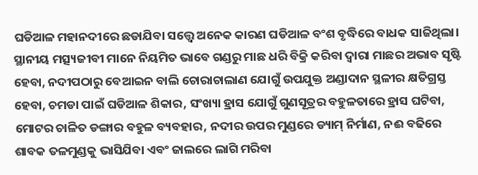ଘଡିଆଳ ମହାନଦୀରେ ଛଡାଯିବା ସତ୍ତ୍ୱେ ଅନେକ କାରଣ ଘଡିଆଳ ବଂଶ ବୃଦ୍ଧିରେ ବାଧକ ସାଜିଥିଲା।
ସ୍ଥାନୀୟ ମତ୍ସ୍ୟଜୀବୀ ମାନେ ନିୟମିତ ଭାବେ ଗଣ୍ଡରୁ ମାଛ ଧରି ବିକ୍ରି କରିବା ଦ୍ୱାରା ମାଛର ଅଭାବ ସୃଷ୍ଟି ହେବା, ନଦୀପଠାରୁ ବେଆଇନ ବାଲି ଚୋରାଚାଲାଣ ଯୋଗୁଁ ଉପଯୁକ୍ତ ଅଣ୍ଡାଦାନ ସ୍ଥଳୀର କ୍ଷତିଗ୍ରସ୍ତ ହେବା, ଚମଡା ପାଇଁ ଘଡିଆଳ ଶିକାର, ସଂଖ୍ୟା ହ୍ରାସ ଯୋଗୁଁ ଗୁଣସୂତ୍ରର ବହୁଳତାରେ ହ୍ରାସ ଘଟିବା, ମୋଟର ଚାଳିତ ଡଙ୍ଗାର ବହୁଳ ବ୍ୟବହାର, ନଦୀର ଉପର ମୁଣ୍ଡରେ ଡ୍ୟାମ୍ ନିର୍ମାଣ, ନଈ ବଢିରେ ଶାବକ ତଳମୁଣ୍ଡକୁ ଭାସିଯିବା ଏବଂ ଜାଲରେ ଲାଗି ମରିବା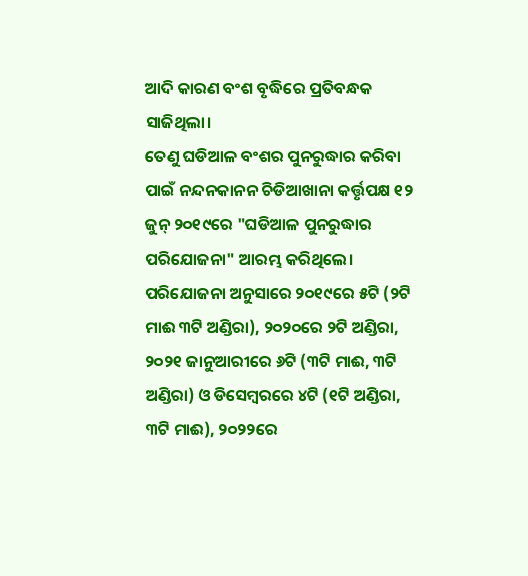ଆଦି କାରଣ ବଂଶ ବୃଦ୍ଧିରେ ପ୍ରତିବନ୍ଧକ ସାଜିଥିଲା।
ତେଣୁ ଘଡିଆଳ ବଂଶର ପୁନରୁଦ୍ଧାର କରିବା ପାଇଁ ନନ୍ଦନକାନନ ଚିଡିଆଖାନା କର୍ତ୍ତୃପକ୍ଷ ୧୨ ଜୁନ୍ ୨୦୧୯ରେ "ଘଡିଆଳ ପୁନରୁଦ୍ଧାର ପରିଯୋଜନା" ଆରମ୍ଭ କରିଥିଲେ।
ପରିଯୋଜନା ଅନୁସାରେ ୨୦୧୯ରେ ୫ଟି (୨ଟି ମାଈ ୩ଟି ଅଣ୍ଡିରା), ୨୦୨୦ରେ ୨ଟି ଅଣ୍ଡିରା, ୨୦୨୧ ଜାନୁଆରୀରେ ୬ଟି (୩ଟି ମାଈ, ୩ଟି ଅଣ୍ଡିରା) ଓ ଡିସେମ୍ବରରେ ୪ଟି (୧ଟି ଅଣ୍ଡିରା, ୩ଟି ମାଈ), ୨୦୨୨ରେ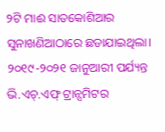୨ଟି ମାଈ ସାତକୋଶିଆର ସୁନାଖଣିଆଠାରେ ଛଡାଯାଇଥିଲା।
୨୦୧୯-୨୦୨୧ ଜାନୁଆରୀ ପର୍ଯ୍ୟନ୍ତ ଭି.ଏଚ୍.ଏଫ୍ ଟ୍ରାନ୍ସମିଟର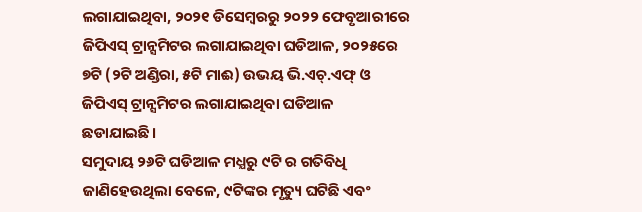ଲଗାଯାଇଥିବା, ୨୦୨୧ ଡିସେମ୍ବରରୁ ୨୦୨୨ ଫେବୃଆରୀରେ ଜିପିଏସ୍ ଟ୍ରାନ୍ସମିଟର ଲଗାଯାଇଥିବା ଘଡିଆଳ, ୨୦୨୫ରେ ୭ଟି (୨ଟି ଅଣ୍ଡିରା, ୫ଟି ମାଈ) ଉଭୟ ଭି.ଏଚ୍.ଏଫ୍ ଓ ଜିପିଏସ୍ ଟ୍ରାନ୍ସମିଟର ଲଗାଯାଇଥିବା ଘଡିଆଳ ଛଡାଯାଇଛି।
ସମୁଦାୟ ୨୬ଟି ଘଡିଆଳ ମଧ୍ଯରୁ ୯ଟି ର ଗତିବିଧି ଜାଣିହେଉଥିଲା ବେଳେ, ୯ଟିଙ୍କର ମୃତ୍ୟୁ ଘଟିଛି ଏବଂ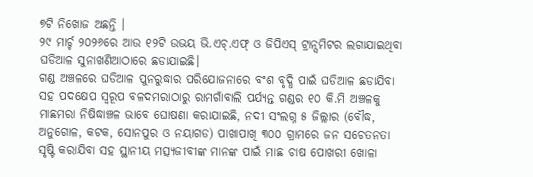୭ଟି ନିଖୋଜ ଅଛନ୍ତି ।
୨୯ ମାର୍ଚ୍ଚ ୨୦୨୬ରେ ଆଉ ୧୨ଟି ଉଭୟ ଭି.ଏଚ୍.ଏଫ୍ ଓ ଜିପିଏସ୍ ଟ୍ରାନ୍ସମିଟର ଲଗାଯାଇଥିବା ଘଡିଆଳ ସୁନାଖଣିଆଠାରେ ଛଡାଯାଇଛି।
ଗଣ୍ଡ ଅଞ୍ଚଳରେ ଘଡିଆଳ ପୁନରୁଦ୍ଧାର ପରିଯୋଜନାରେ ବଂଶ ବୃଦ୍ଧି ପାଇଁ ଘଡିଆଳ ଛଡାଯିବା ସହ ପଦକ୍ଷେପ ସ୍ୱରୂପ ବଳଦମରାଠାରୁ ରାମଗାଁବାଲି ପର୍ଯ୍ୟନ୍ତ ଗଣ୍ଡର ୧୦ କି.ମି ଅଞ୍ଚଳକୁ ମାଛମରା ନିଷିଦ୍ଧାଞ୍ଚଳ ଭାବେ ଘୋଷଣା କରାଯାଇଛି, ନଦୀ ସଂଲଗ୍ନ ୫ ଜିଲ୍ଲାର (ବୌଦ୍ଧ, ଅନୁଗୋଳ, କଟକ, ସୋନପୁର ଓ ନୟାଗଡ) ପାଖାପାଖି ୩୦୦ ଗ୍ରାମରେ ଜନ ସଚେତନତା ସୃଷ୍ଟି କରାଯିବା ସହ ସ୍ଥାନୀୟ ମତ୍ସ୍ୟଜୀବୀଙ୍କ ମାନଙ୍କ ପାଇଁ ମାଛ ଚାଷ ପୋଖରୀ ଖୋଳା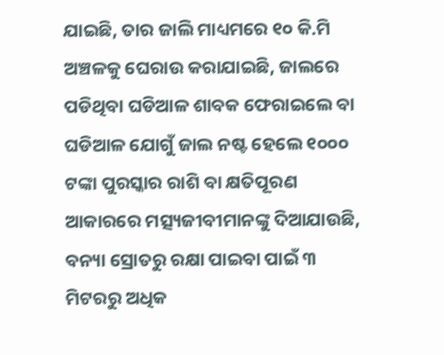ଯାଇଛି, ତାର ଜାଲି ମାଧ୍ୟମରେ ୧୦ କି.ମି ଅଞ୍ଚଳକୁ ଘେରାଉ କରାଯାଇଛି, ଜାଲରେ ପଡିଥିବା ଘଡିଆଳ ଶାବକ ଫେରାଇଲେ ବା ଘଡିଆଳ ଯୋଗୁଁ ଜାଲ ନଷ୍ଟ ହେଲେ ୧୦୦୦ ଟଙ୍କା ପୁରସ୍କାର ରାଶି ବା କ୍ଷତିପୂରଣ ଆକାରରେ ମତ୍ସ୍ୟଜୀବୀମାନଙ୍କୁ ଦିଆଯାଉଛି, ବନ୍ୟା ସ୍ରୋତରୁ ରକ୍ଷା ପାଇବା ପାଇଁ ୩ ମିଟରରୁ ଅଧିକ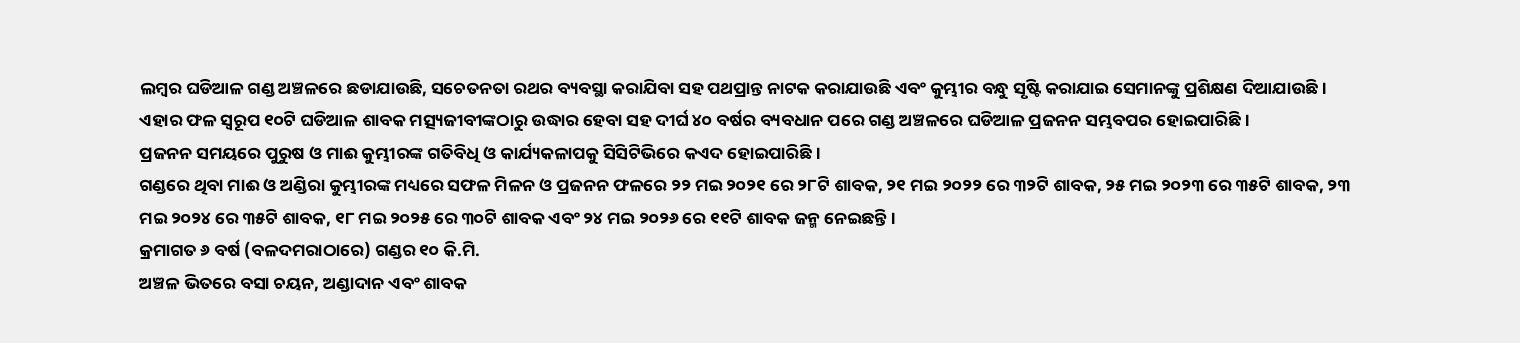ଲମ୍ବର ଘଡିଆଳ ଗଣ୍ଡ ଅଞ୍ଚଳରେ ଛଡାଯାଉଛି, ସଚେତନତା ରଥର ବ୍ୟବସ୍ଥା କରାଯିବା ସହ ପଥପ୍ରାନ୍ତ ନାଟକ କରାଯାଉଛି ଏବଂ କୁମ୍ଭୀର ବନ୍ଧୁ ସୃଷ୍ଟି କରାଯାଇ ସେମାନଙ୍କୁ ପ୍ରଶିକ୍ଷଣ ଦିଆଯାଉଛି।
ଏହାର ଫଳ ସ୍ୱରୂପ ୧୦ଟି ଘଡିଆଳ ଶାବକ ମତ୍ସ୍ୟଜୀବୀଙ୍କଠାରୁ ଉଦ୍ଧାର ହେବା ସହ ଦୀର୍ଘ ୪୦ ବର୍ଷର ବ୍ୟବଧାନ ପରେ ଗଣ୍ଡ ଅଞ୍ଚଳରେ ଘଡିଆଳ ପ୍ରଜନନ ସମ୍ଭବପର ହୋଇପାରିଛି।
ପ୍ରଜନନ ସମୟରେ ପୁରୁଷ ଓ ମାଈ କୁମ୍ଭୀରଙ୍କ ଗତିବିଧି ଓ କାର୍ଯ୍ୟକଳାପକୁ ସିସିଟିଭିରେ କଏଦ ହୋଇପାରିଛି।
ଗଣ୍ଡରେ ଥିବା ମାଈ ଓ ଅଣ୍ଡିରା କୁମ୍ଭୀରଙ୍କ ମଧ୍ୟରେ ସଫଳ ମିଳନ ଓ ପ୍ରଜନନ ଫଳରେ ୨୨ ମଇ ୨୦୨୧ ରେ ୨୮ଟି ଶାବକ, ୨୧ ମଇ ୨୦୨୨ ରେ ୩୨ଟି ଶାବକ, ୨୫ ମଇ ୨୦୨୩ ରେ ୩୫ଟି ଶାବକ, ୨୩ ମଇ ୨୦୨୪ ରେ ୩୫ଟି ଶାବକ, ୧୮ ମଇ ୨୦୨୫ ରେ ୩୦ଟି ଶାବକ ଏବଂ ୨୪ ମଇ ୨୦୨୬ ରେ ୧୧ଟି ଶାବକ ଜନ୍ମ ନେଇଛନ୍ତି।
କ୍ରମାଗତ ୬ ବର୍ଷ (ବଳଦମରାଠାରେ) ଗଣ୍ଡର ୧୦ କି.ମି.
ଅଞ୍ଚଳ ଭିତରେ ବସା ଚୟନ, ଅଣ୍ଡାଦାନ ଏବଂ ଶାବକ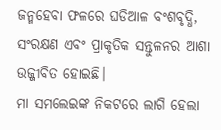ଜନ୍ମହେବା ଫଳରେ ଘଡିଆଳ ବଂଶବୃଦ୍ଧି, ସଂରକ୍ଷଣ ଏବଂ ପ୍ରାକୃତିକ ସନ୍ତୁଳନର ଆଶା ଉଜ୍ଜୀବିତ ହୋଇଛି।
ମା ସମଲେଇଙ୍କ ନିକଟରେ ଲାଗି ହେଲା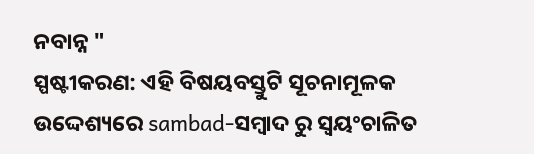ନବାନ୍ନ "
ସ୍ପଷ୍ଟୀକରଣ: ଏହି ବିଷୟବସ୍ତୁଟି ସୂଚନାମୂଳକ ଉଦ୍ଦେଶ୍ୟରେ sambad-ସମ୍ବାଦ ରୁ ସ୍ୱୟଂଚାଳିତ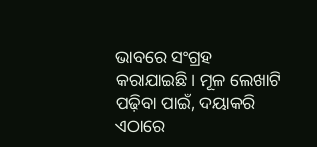ଭାବରେ ସଂଗ୍ରହ କରାଯାଇଛି। ମୂଳ ଲେଖାଟି ପଢ଼ିବା ପାଇଁ, ଦୟାକରି ଏଠାରେ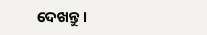ଦେଖନ୍ତୁ।